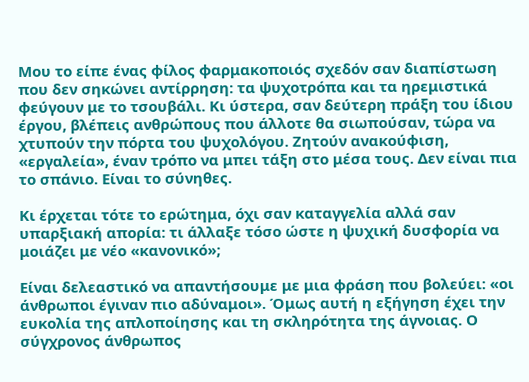Μου το είπε ένας φίλος φαρμακοποιός σχεδόν σαν διαπίστωση που δεν σηκώνει αντίρρηση: τα ψυχοτρόπα και τα ηρεμιστικά φεύγουν με το τσουβάλι. Κι ύστερα, σαν δεύτερη πράξη του ίδιου έργου, βλέπεις ανθρώπους που άλλοτε θα σιωπούσαν, τώρα να χτυπούν την πόρτα του ψυχολόγου. Ζητούν ανακούφιση, «εργαλεία», έναν τρόπο να μπει τάξη στο μέσα τους. Δεν είναι πια το σπάνιο. Είναι το σύνηθες.

Κι έρχεται τότε το ερώτημα, όχι σαν καταγγελία αλλά σαν υπαρξιακή απορία: τι άλλαξε τόσο ώστε η ψυχική δυσφορία να μοιάζει με νέο «κανονικό»;

Είναι δελεαστικό να απαντήσουμε με μια φράση που βολεύει: «οι άνθρωποι έγιναν πιο αδύναμοι». Όμως αυτή η εξήγηση έχει την ευκολία της απλοποίησης και τη σκληρότητα της άγνοιας. Ο σύγχρονος άνθρωπος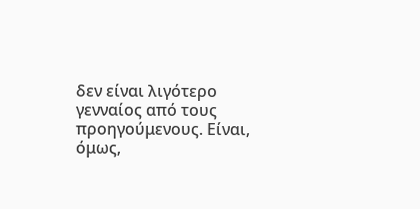δεν είναι λιγότερο γενναίος από τους προηγούμενους. Είναι, όμως,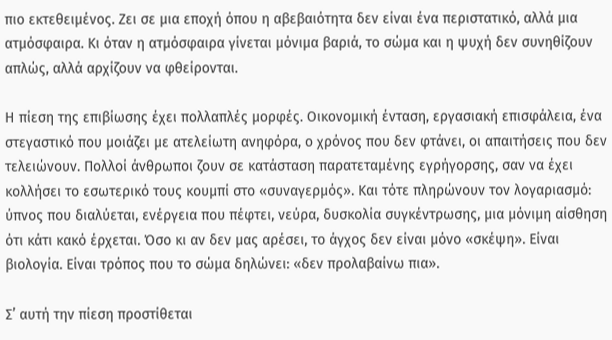πιο εκτεθειμένος. Ζει σε μια εποχή όπου η αβεβαιότητα δεν είναι ένα περιστατικό, αλλά μια ατμόσφαιρα. Κι όταν η ατμόσφαιρα γίνεται μόνιμα βαριά, το σώμα και η ψυχή δεν συνηθίζουν απλώς, αλλά αρχίζουν να φθείρονται.

Η πίεση της επιβίωσης έχει πολλαπλές μορφές. Οικονομική ένταση, εργασιακή επισφάλεια, ένα στεγαστικό που μοιάζει με ατελείωτη ανηφόρα, ο χρόνος που δεν φτάνει, οι απαιτήσεις που δεν τελειώνουν. Πολλοί άνθρωποι ζουν σε κατάσταση παρατεταμένης εγρήγορσης, σαν να έχει κολλήσει το εσωτερικό τους κουμπί στο «συναγερμός». Και τότε πληρώνουν τον λογαριασμό: ύπνος που διαλύεται, ενέργεια που πέφτει, νεύρα, δυσκολία συγκέντρωσης, μια μόνιμη αίσθηση ότι κάτι κακό έρχεται. Όσο κι αν δεν μας αρέσει, το άγχος δεν είναι μόνο «σκέψη». Είναι βιολογία. Είναι τρόπος που το σώμα δηλώνει: «δεν προλαβαίνω πια».

Σ’ αυτή την πίεση προστίθεται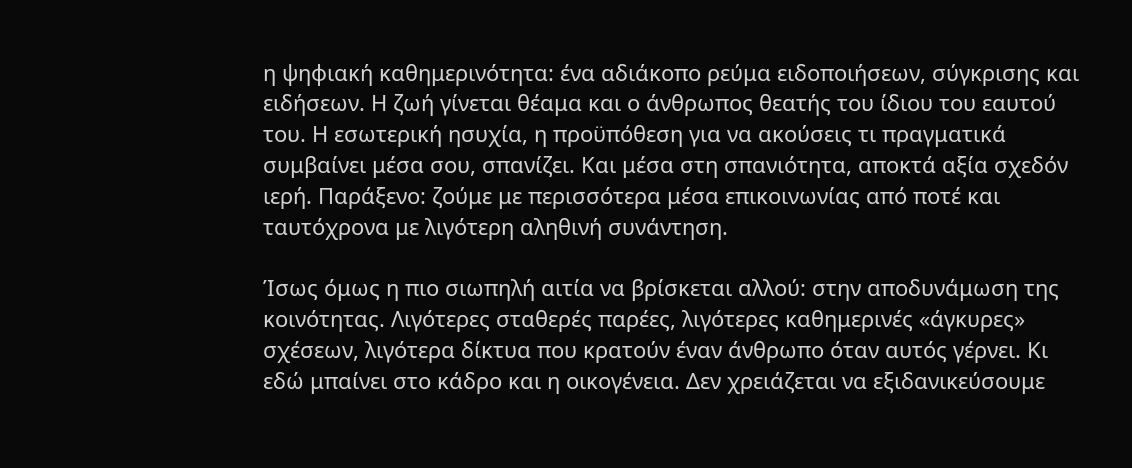η ψηφιακή καθημερινότητα: ένα αδιάκοπο ρεύμα ειδοποιήσεων, σύγκρισης και ειδήσεων. Η ζωή γίνεται θέαμα και ο άνθρωπος θεατής του ίδιου του εαυτού του. Η εσωτερική ησυχία, η προϋπόθεση για να ακούσεις τι πραγματικά συμβαίνει μέσα σου, σπανίζει. Και μέσα στη σπανιότητα, αποκτά αξία σχεδόν ιερή. Παράξενο: ζούμε με περισσότερα μέσα επικοινωνίας από ποτέ και ταυτόχρονα με λιγότερη αληθινή συνάντηση.

Ίσως όμως η πιο σιωπηλή αιτία να βρίσκεται αλλού: στην αποδυνάμωση της κοινότητας. Λιγότερες σταθερές παρέες, λιγότερες καθημερινές «άγκυρες» σχέσεων, λιγότερα δίκτυα που κρατούν έναν άνθρωπο όταν αυτός γέρνει. Κι εδώ μπαίνει στο κάδρο και η οικογένεια. Δεν χρειάζεται να εξιδανικεύσουμε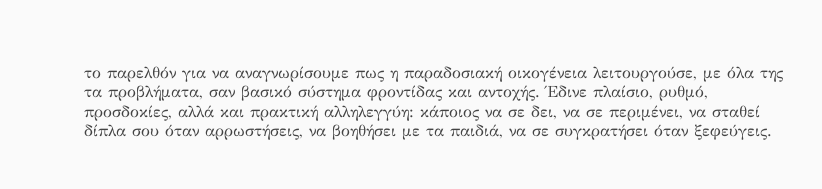το παρελθόν για να αναγνωρίσουμε πως η παραδοσιακή οικογένεια λειτουργούσε, με όλα της τα προβλήματα, σαν βασικό σύστημα φροντίδας και αντοχής. Έδινε πλαίσιο, ρυθμό, προσδοκίες, αλλά και πρακτική αλληλεγγύη: κάποιος να σε δει, να σε περιμένει, να σταθεί δίπλα σου όταν αρρωστήσεις, να βοηθήσει με τα παιδιά, να σε συγκρατήσει όταν ξεφεύγεις.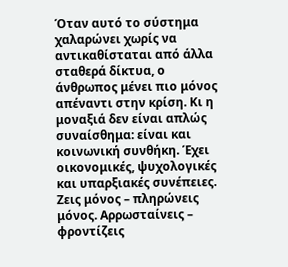Όταν αυτό το σύστημα χαλαρώνει χωρίς να αντικαθίσταται από άλλα σταθερά δίκτυα, ο άνθρωπος μένει πιο μόνος απέναντι στην κρίση. Κι η μοναξιά δεν είναι απλώς συναίσθημα: είναι και κοινωνική συνθήκη. Έχει οικονομικές, ψυχολογικές και υπαρξιακές συνέπειες. Ζεις μόνος – πληρώνεις μόνος. Αρρωσταίνεις – φροντίζεις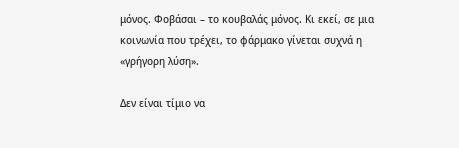μόνος. Φοβάσαι – το κουβαλάς μόνος. Κι εκεί, σε μια κοινωνία που τρέχει, το φάρμακο γίνεται συχνά η «γρήγορη λύση».

Δεν είναι τίμιο να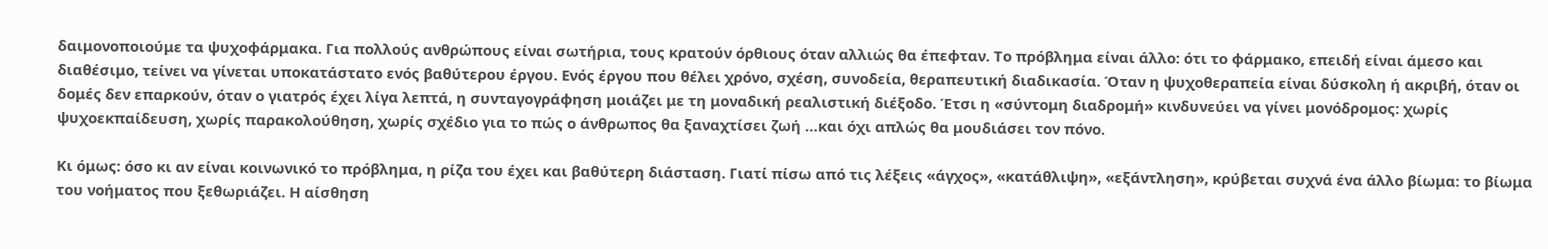δαιμονοποιούμε τα ψυχοφάρμακα. Για πολλούς ανθρώπους είναι σωτήρια, τους κρατούν όρθιους όταν αλλιώς θα έπεφταν. Το πρόβλημα είναι άλλο: ότι το φάρμακο, επειδή είναι άμεσο και διαθέσιμο, τείνει να γίνεται υποκατάστατο ενός βαθύτερου έργου. Ενός έργου που θέλει χρόνο, σχέση, συνοδεία, θεραπευτική διαδικασία. Όταν η ψυχοθεραπεία είναι δύσκολη ή ακριβή, όταν οι δομές δεν επαρκούν, όταν ο γιατρός έχει λίγα λεπτά, η συνταγογράφηση μοιάζει με τη μοναδική ρεαλιστική διέξοδο. Έτσι η «σύντομη διαδρομή» κινδυνεύει να γίνει μονόδρομος: χωρίς ψυχοεκπαίδευση, χωρίς παρακολούθηση, χωρίς σχέδιο για το πώς ο άνθρωπος θα ξαναχτίσει ζωή …και όχι απλώς θα μουδιάσει τον πόνο.

Κι όμως: όσο κι αν είναι κοινωνικό το πρόβλημα, η ρίζα του έχει και βαθύτερη διάσταση. Γιατί πίσω από τις λέξεις «άγχος», «κατάθλιψη», «εξάντληση», κρύβεται συχνά ένα άλλο βίωμα: το βίωμα του νοήματος που ξεθωριάζει. Η αίσθηση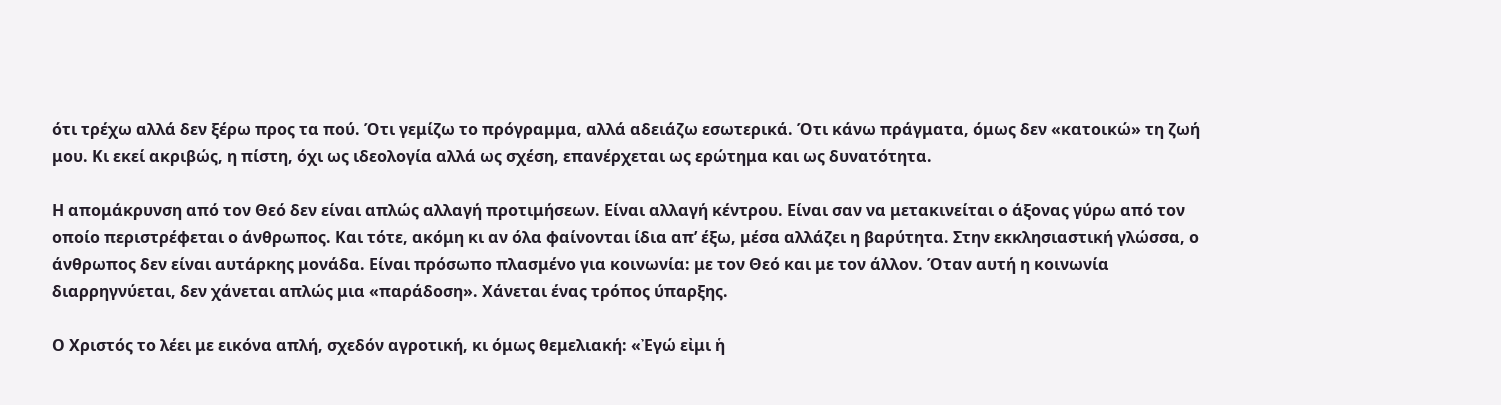ότι τρέχω αλλά δεν ξέρω προς τα πού. Ότι γεμίζω το πρόγραμμα, αλλά αδειάζω εσωτερικά. Ότι κάνω πράγματα, όμως δεν «κατοικώ» τη ζωή μου. Κι εκεί ακριβώς, η πίστη, όχι ως ιδεολογία αλλά ως σχέση, επανέρχεται ως ερώτημα και ως δυνατότητα.

Η απομάκρυνση από τον Θεό δεν είναι απλώς αλλαγή προτιμήσεων. Είναι αλλαγή κέντρου. Είναι σαν να μετακινείται ο άξονας γύρω από τον οποίο περιστρέφεται ο άνθρωπος. Και τότε, ακόμη κι αν όλα φαίνονται ίδια απ’ έξω, μέσα αλλάζει η βαρύτητα. Στην εκκλησιαστική γλώσσα, ο άνθρωπος δεν είναι αυτάρκης μονάδα. Είναι πρόσωπο πλασμένο για κοινωνία: με τον Θεό και με τον άλλον. Όταν αυτή η κοινωνία διαρρηγνύεται, δεν χάνεται απλώς μια «παράδοση». Χάνεται ένας τρόπος ύπαρξης.

Ο Χριστός το λέει με εικόνα απλή, σχεδόν αγροτική, κι όμως θεμελιακή: «Ἐγώ εἰμι ἡ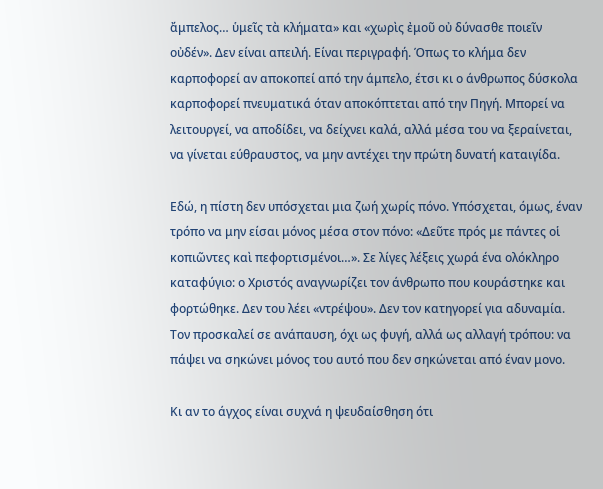ἄμπελος… ὑμεῖς τὰ κλήματα» και «χωρὶς ἐμοῦ οὐ δύνασθε ποιεῖν οὐδέν». Δεν είναι απειλή. Είναι περιγραφή. Όπως το κλήμα δεν καρποφορεί αν αποκοπεί από την άμπελο, έτσι κι ο άνθρωπος δύσκολα καρποφορεί πνευματικά όταν αποκόπτεται από την Πηγή. Μπορεί να λειτουργεί, να αποδίδει, να δείχνει καλά, αλλά μέσα του να ξεραίνεται, να γίνεται εύθραυστος, να μην αντέχει την πρώτη δυνατή καταιγίδα.

Εδώ, η πίστη δεν υπόσχεται μια ζωή χωρίς πόνο. Υπόσχεται, όμως, έναν τρόπο να μην είσαι μόνος μέσα στον πόνο: «Δεῦτε πρός με πάντες οἱ κοπιῶντες καὶ πεφορτισμένοι…». Σε λίγες λέξεις χωρά ένα ολόκληρο καταφύγιο: ο Χριστός αναγνωρίζει τον άνθρωπο που κουράστηκε και φορτώθηκε. Δεν του λέει «ντρέψου». Δεν τον κατηγορεί για αδυναμία. Τον προσκαλεί σε ανάπαυση, όχι ως φυγή, αλλά ως αλλαγή τρόπου: να πάψει να σηκώνει μόνος του αυτό που δεν σηκώνεται από έναν μονο.

Κι αν το άγχος είναι συχνά η ψευδαίσθηση ότι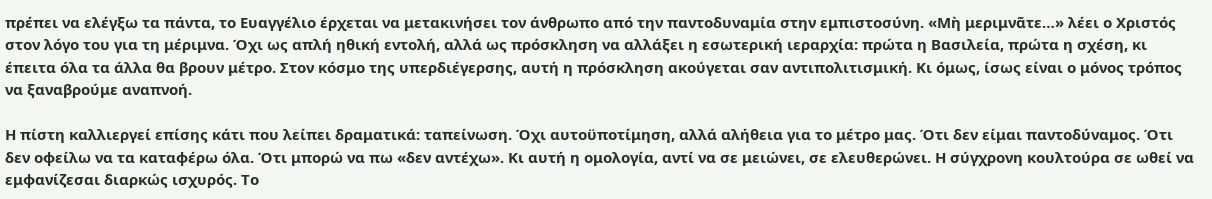πρέπει να ελέγξω τα πάντα, το Ευαγγέλιο έρχεται να μετακινήσει τον άνθρωπο από την παντοδυναμία στην εμπιστοσύνη. «Μὴ μεριμνᾶτε…» λέει ο Χριστός στον λόγο του για τη μέριμνα. Όχι ως απλή ηθική εντολή, αλλά ως πρόσκληση να αλλάξει η εσωτερική ιεραρχία: πρώτα η Βασιλεία, πρώτα η σχέση, κι έπειτα όλα τα άλλα θα βρουν μέτρο. Στον κόσμο της υπερδιέγερσης, αυτή η πρόσκληση ακούγεται σαν αντιπολιτισμική. Κι όμως, ίσως είναι ο μόνος τρόπος να ξαναβρούμε αναπνοή.

Η πίστη καλλιεργεί επίσης κάτι που λείπει δραματικά: ταπείνωση. Όχι αυτοϋποτίμηση, αλλά αλήθεια για το μέτρο μας. Ότι δεν είμαι παντοδύναμος. Ότι δεν οφείλω να τα καταφέρω όλα. Ότι μπορώ να πω «δεν αντέχω». Κι αυτή η ομολογία, αντί να σε μειώνει, σε ελευθερώνει. Η σύγχρονη κουλτούρα σε ωθεί να εμφανίζεσαι διαρκώς ισχυρός. Το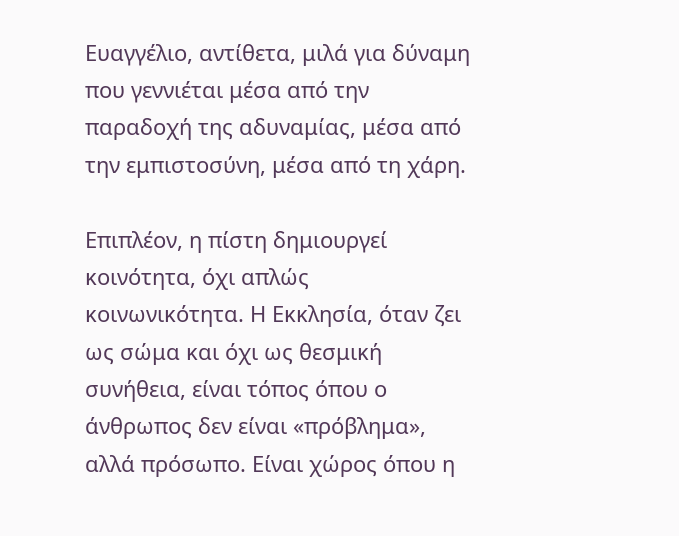Ευαγγέλιο, αντίθετα, μιλά για δύναμη που γεννιέται μέσα από την παραδοχή της αδυναμίας, μέσα από την εμπιστοσύνη, μέσα από τη χάρη.

Επιπλέον, η πίστη δημιουργεί κοινότητα, όχι απλώς κοινωνικότητα. Η Εκκλησία, όταν ζει ως σώμα και όχι ως θεσμική συνήθεια, είναι τόπος όπου ο άνθρωπος δεν είναι «πρόβλημα», αλλά πρόσωπο. Είναι χώρος όπου η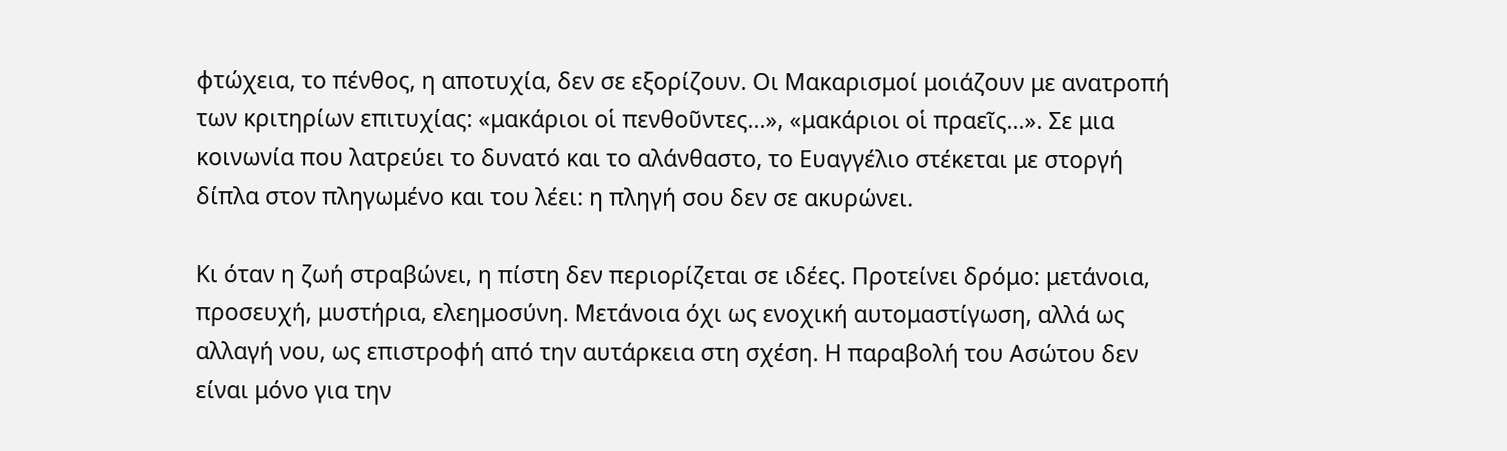φτώχεια, το πένθος, η αποτυχία, δεν σε εξορίζουν. Οι Μακαρισμοί μοιάζουν με ανατροπή των κριτηρίων επιτυχίας: «μακάριοι οἱ πενθοῦντες…», «μακάριοι οἱ πραεῖς…». Σε μια κοινωνία που λατρεύει το δυνατό και το αλάνθαστο, το Ευαγγέλιο στέκεται με στοργή δίπλα στον πληγωμένο και του λέει: η πληγή σου δεν σε ακυρώνει.

Κι όταν η ζωή στραβώνει, η πίστη δεν περιορίζεται σε ιδέες. Προτείνει δρόμο: μετάνοια, προσευχή, μυστήρια, ελεημοσύνη. Μετάνοια όχι ως ενοχική αυτομαστίγωση, αλλά ως αλλαγή νου, ως επιστροφή από την αυτάρκεια στη σχέση. Η παραβολή του Ασώτου δεν είναι μόνο για την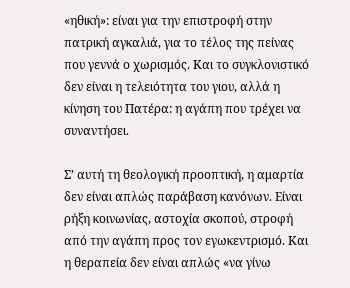«ηθική»: είναι για την επιστροφή στην πατρική αγκαλιά, για το τέλος της πείνας που γεννά ο χωρισμός. Και το συγκλονιστικό δεν είναι η τελειότητα του γιου, αλλά η κίνηση του Πατέρα: η αγάπη που τρέχει να συναντήσει.

Σ’ αυτή τη θεολογική προοπτική, η αμαρτία δεν είναι απλώς παράβαση κανόνων. Είναι ρήξη κοινωνίας, αστοχία σκοπού, στροφή από την αγάπη προς τον εγωκεντρισμό. Και η θεραπεία δεν είναι απλώς «να γίνω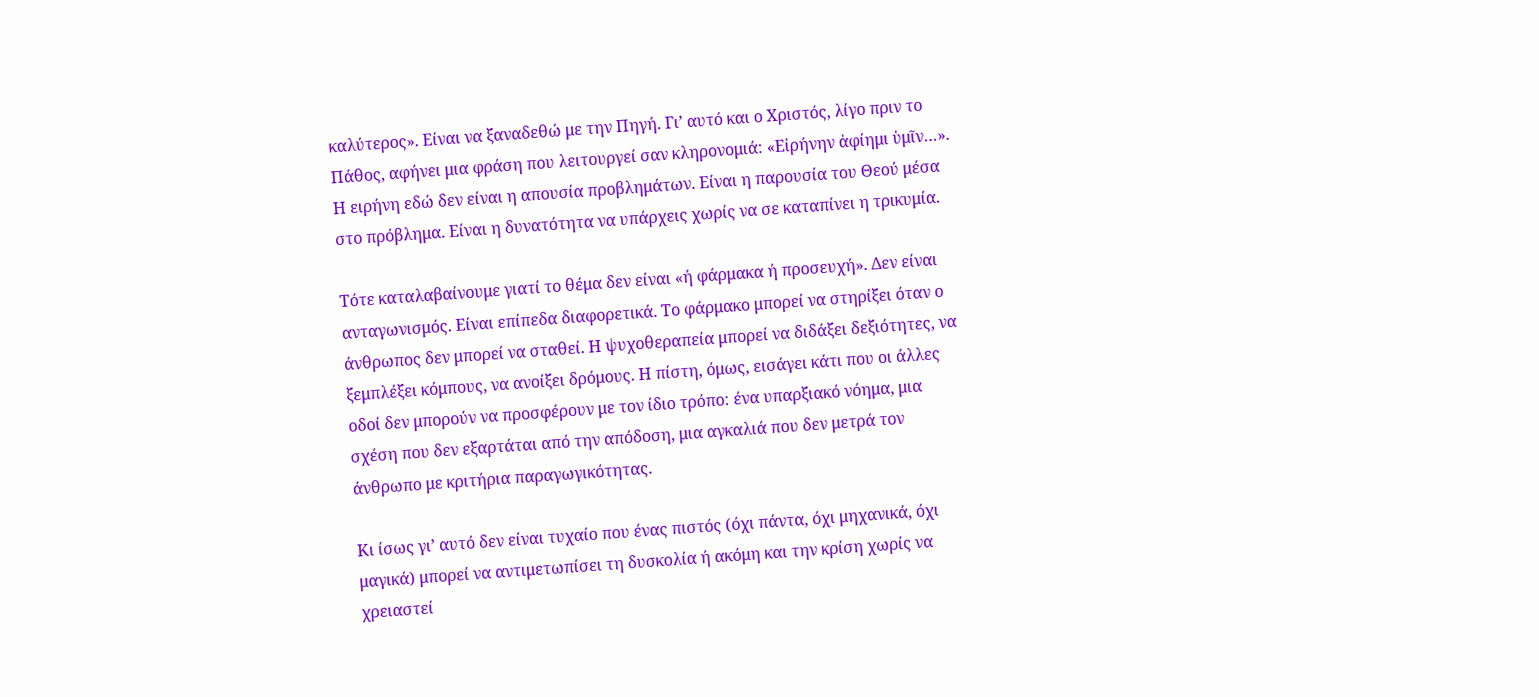καλύτερος». Είναι να ξαναδεθώ με την Πηγή. Γι’ αυτό και ο Χριστός, λίγο πριν το Πάθος, αφήνει μια φράση που λειτουργεί σαν κληρονομιά: «Εἰρήνην ἀφίημι ὑμῖν…». Η ειρήνη εδώ δεν είναι η απουσία προβλημάτων. Είναι η παρουσία του Θεού μέσα στο πρόβλημα. Είναι η δυνατότητα να υπάρχεις χωρίς να σε καταπίνει η τρικυμία.

Τότε καταλαβαίνουμε γιατί το θέμα δεν είναι «ή φάρμακα ή προσευχή». Δεν είναι ανταγωνισμός. Είναι επίπεδα διαφορετικά. Το φάρμακο μπορεί να στηρίξει όταν ο άνθρωπος δεν μπορεί να σταθεί. Η ψυχοθεραπεία μπορεί να διδάξει δεξιότητες, να ξεμπλέξει κόμπους, να ανοίξει δρόμους. Η πίστη, όμως, εισάγει κάτι που οι άλλες οδοί δεν μπορούν να προσφέρουν με τον ίδιο τρόπο: ένα υπαρξιακό νόημα, μια σχέση που δεν εξαρτάται από την απόδοση, μια αγκαλιά που δεν μετρά τον άνθρωπο με κριτήρια παραγωγικότητας.

Κι ίσως γι’ αυτό δεν είναι τυχαίο που ένας πιστός (όχι πάντα, όχι μηχανικά, όχι μαγικά) μπορεί να αντιμετωπίσει τη δυσκολία ή ακόμη και την κρίση χωρίς να χρειαστεί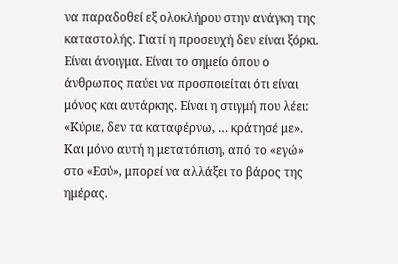να παραδοθεί εξ ολοκλήρου στην ανάγκη της καταστολής. Γιατί η προσευχή δεν είναι ξόρκι. Είναι άνοιγμα. Είναι το σημείο όπου ο άνθρωπος παύει να προσποιείται ότι είναι μόνος και αυτάρκης. Είναι η στιγμή που λέει: «Κύριε, δεν τα καταφέρνω, … κράτησέ με». Και μόνο αυτή η μετατόπιση, από το «εγώ» στο «Εσύ», μπορεί να αλλάξει το βάρος της ημέρας.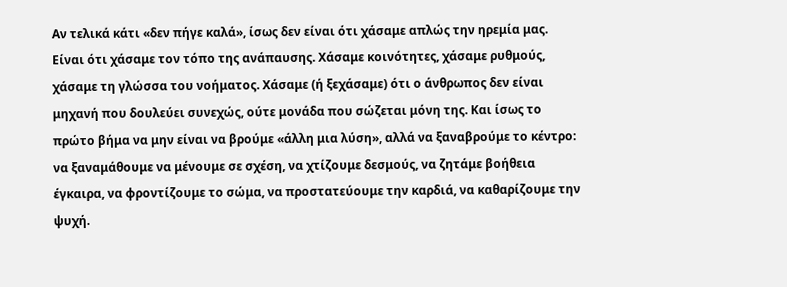Αν τελικά κάτι «δεν πήγε καλά», ίσως δεν είναι ότι χάσαμε απλώς την ηρεμία μας. Είναι ότι χάσαμε τον τόπο της ανάπαυσης. Χάσαμε κοινότητες, χάσαμε ρυθμούς, χάσαμε τη γλώσσα του νοήματος. Χάσαμε (ή ξεχάσαμε) ότι ο άνθρωπος δεν είναι μηχανή που δουλεύει συνεχώς, ούτε μονάδα που σώζεται μόνη της. Και ίσως το πρώτο βήμα να μην είναι να βρούμε «άλλη μια λύση», αλλά να ξαναβρούμε το κέντρο: να ξαναμάθουμε να μένουμε σε σχέση, να χτίζουμε δεσμούς, να ζητάμε βοήθεια έγκαιρα, να φροντίζουμε το σώμα, να προστατεύουμε την καρδιά, να καθαρίζουμε την ψυχή.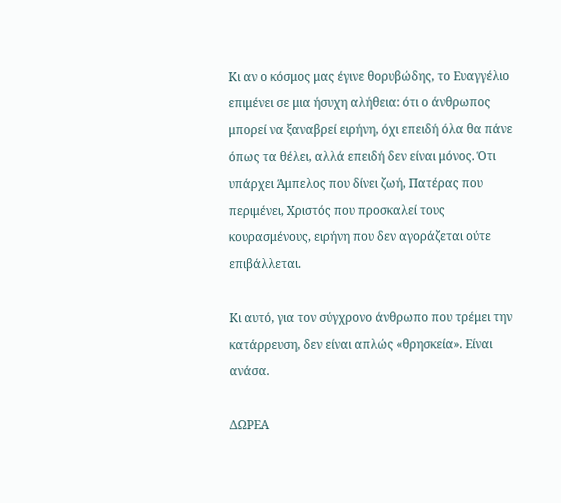Κι αν ο κόσμος μας έγινε θορυβώδης, το Ευαγγέλιο επιμένει σε μια ήσυχη αλήθεια: ότι ο άνθρωπος μπορεί να ξαναβρεί ειρήνη, όχι επειδή όλα θα πάνε όπως τα θέλει, αλλά επειδή δεν είναι μόνος. Ότι υπάρχει Άμπελος που δίνει ζωή, Πατέρας που περιμένει, Χριστός που προσκαλεί τους κουρασμένους, ειρήνη που δεν αγοράζεται ούτε επιβάλλεται.

Κι αυτό, για τον σύγχρονο άνθρωπο που τρέμει την κατάρρευση, δεν είναι απλώς «θρησκεία». Είναι ανάσα.

ΔΩΡΕΑ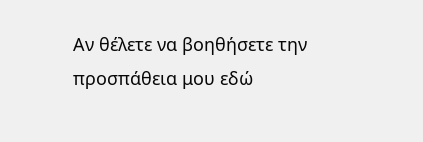Αν θέλετε να βοηθήσετε την προσπάθεια μου εδώ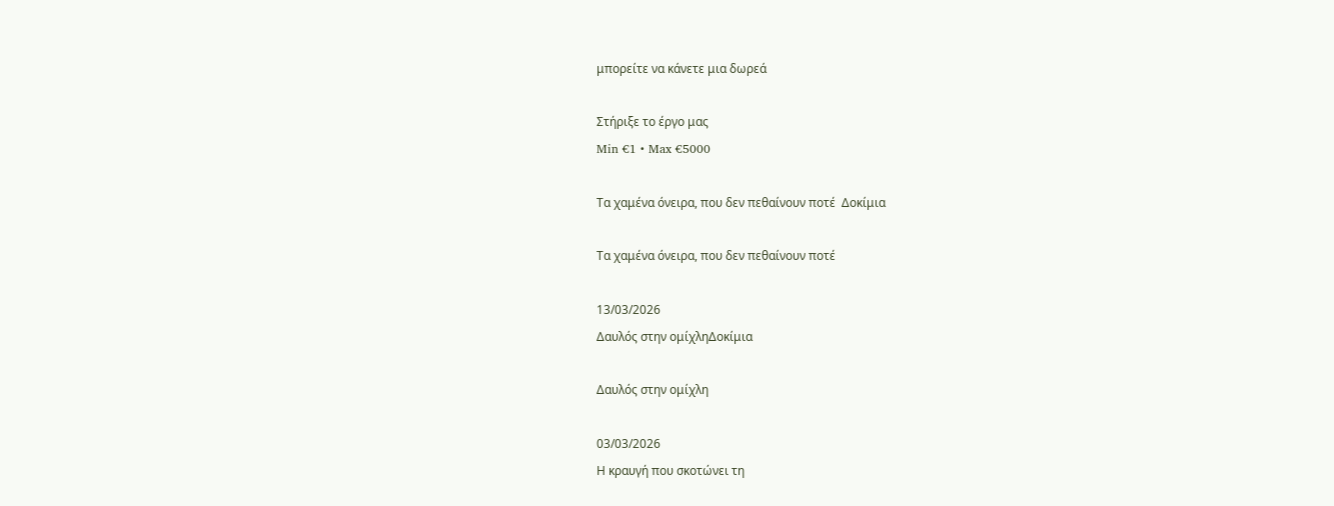μπορείτε να κάνετε μια δωρεά

Στήριξε το έργο μας
Min €1 • Max €5000

Τα χαμένα όνειρα, που δεν πεθαίνουν ποτέ  Δοκίμια

Τα χαμένα όνειρα, που δεν πεθαίνουν ποτέ

13/03/2026
Δαυλός στην ομίχληΔοκίμια

Δαυλός στην ομίχλη

03/03/2026
Η κραυγή που σκοτώνει τη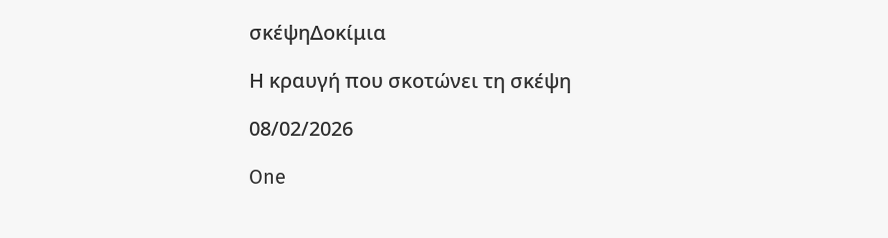σκέψηΔοκίμια

Η κραυγή που σκοτώνει τη σκέψη

08/02/2026

One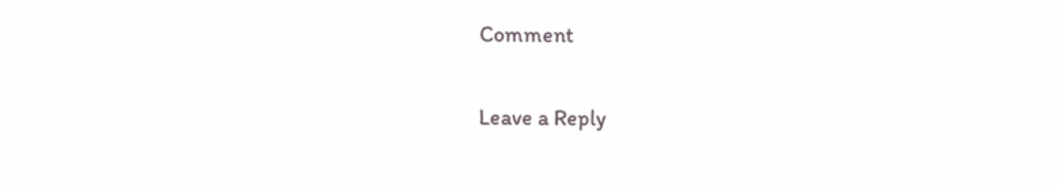Comment

Leave a Reply